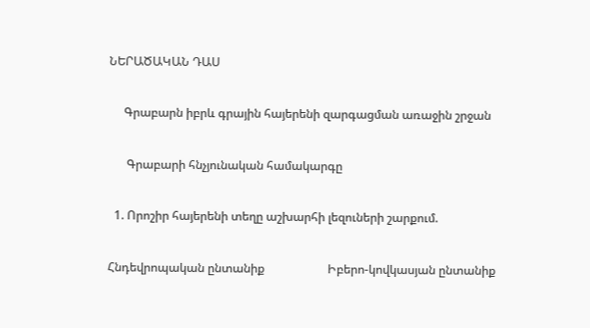ՆԵՐԱԾԱԿԱՆ ԴԱՍ

     Գրաբարն իբրև գրային հայերենի զարգացման առաջին շրջան

      Գրաբարի հնչյունական համակարգը

  1. Որոշիր հայերենի տեղը աշխարհի լեզուների շարքում.

Հնդեվրոպական ընտանիք                     Իբերո-կովկասյան ընտանիք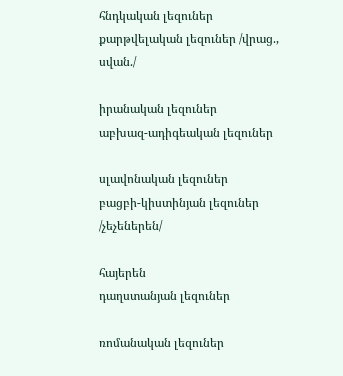հնդկական լեզուներ                                  քարթվելական լեզուներ /վրաց., սվան./

իրանական լեզուներ                                 աբխազ-ադիգեական լեզուներ

սլավոնական լեզուներ                              բացբի-կիստինյան լեզուներ /չեչեներեն/

հայերեն                                                        դաղստանյան լեզուներ

ռոմանական լեզուներ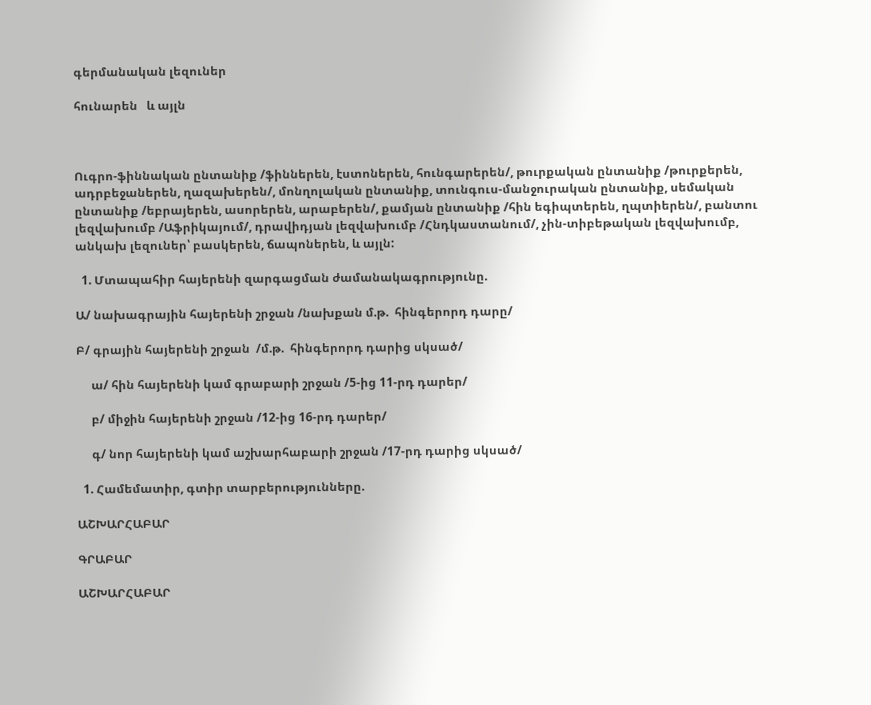գերմանական լեզուներ

հունարեն   և այլն



Ուգրո-ֆիննական ընտանիք /ֆիններեն, էստոներեն, հունգարերեն/, թուրքական ընտանիք /թուրքերեն, ադրբեջաներեն, ղազախերեն/, մոնղոլական ընտանիք, տունգուս-մանջուրական ընտանիք, սեմական ընտանիք /եբրայերեն, ասորերեն, արաբերեն/, քամյան ընտանիք /հին եգիպտերեն, ղպտիերեն/, բանտու լեզվախումբ /Աֆրիկայում/, դրավիդյան լեզվախումբ /Հնդկաստանում/, չին-տիբեթական լեզվախումբ, անկախ լեզուներ՝ բասկերեն, ճապոներեն, և այլն:

  1. Մտապահիր հայերենի զարգացման ժամանակագրությունը.

Ա/ նախագրային հայերենի շրջան /նախքան մ.թ.  հինգերորդ դարը/

Բ/ գրային հայերենի շրջան  /մ.թ.  հինգերորդ դարից սկսած/

     ա/ հին հայերենի կամ գրաբարի շրջան /5-ից 11-րդ դարեր/

     բ/ միջին հայերենի շրջան /12-ից 16-րդ դարեր/

     գ/ նոր հայերենի կամ աշխարհաբարի շրջան /17-րդ դարից սկսած/

  1. Համեմատիր, գտիր տարբերությունները.

ԱՇԽԱՐՀԱԲԱՐ

ԳՐԱԲԱՐ

ԱՇԽԱՐՀԱԲԱՐ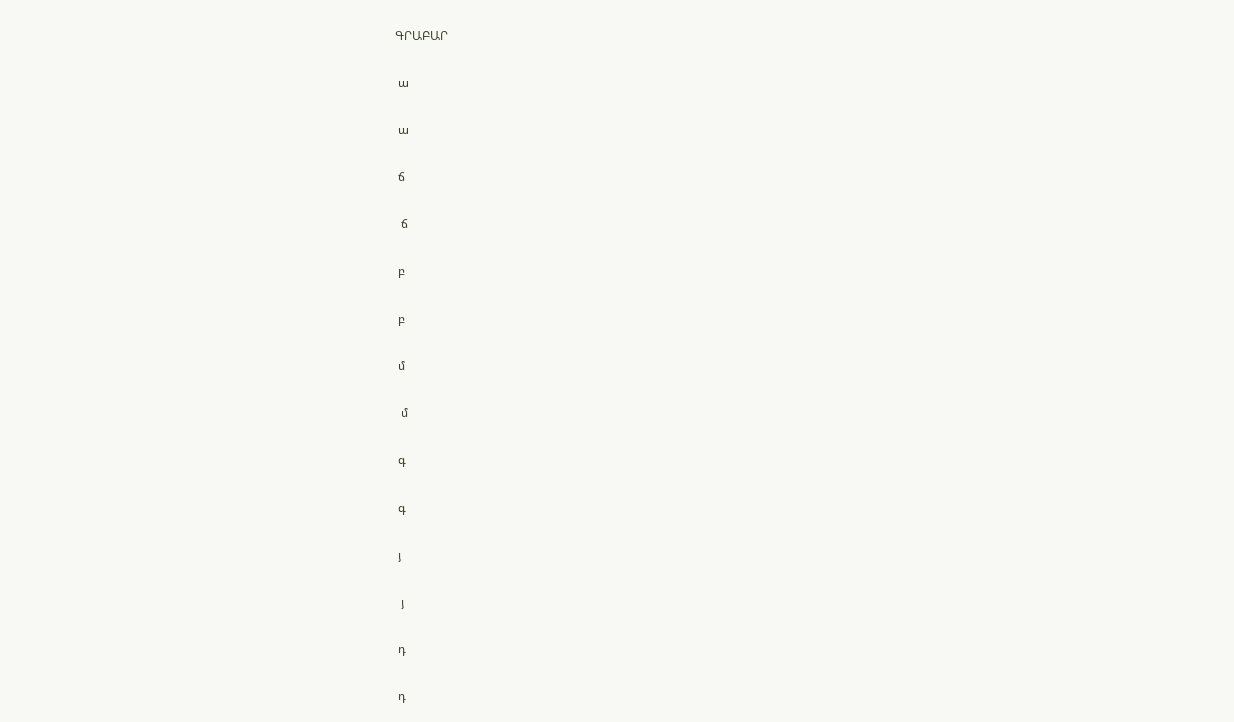ԳՐԱԲԱՐ

 ա

 ա

 ճ

  ճ

 բ

 բ

 մ

  մ

 գ

 գ

 յ

  յ

 դ

 դ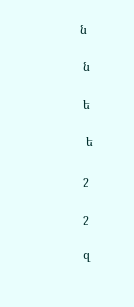ն

 ն

 ե

  ե

 շ

 շ

 զ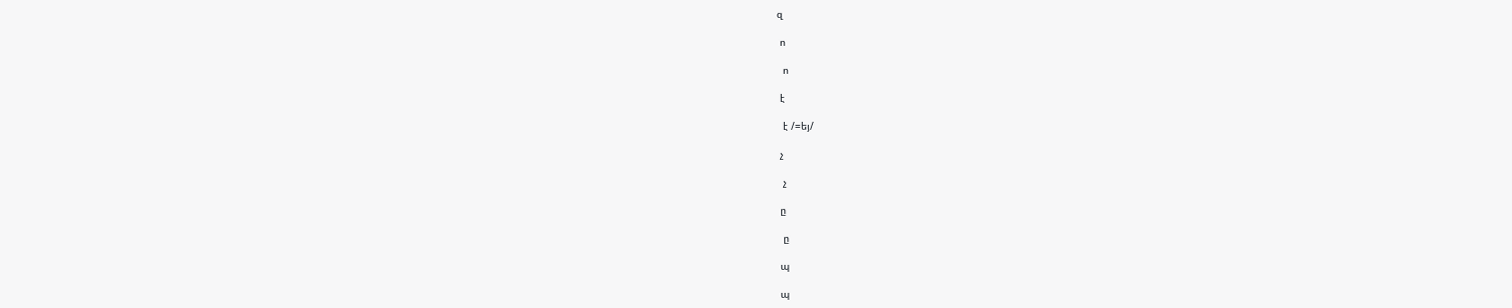զ

 ո

  ո

 է

  է /=եյ/

 չ

  չ

 ը

  ը

 պ

 պ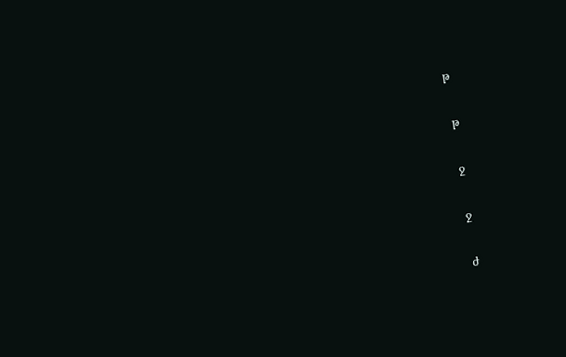թ

 թ

 ջ

 ջ

 ժ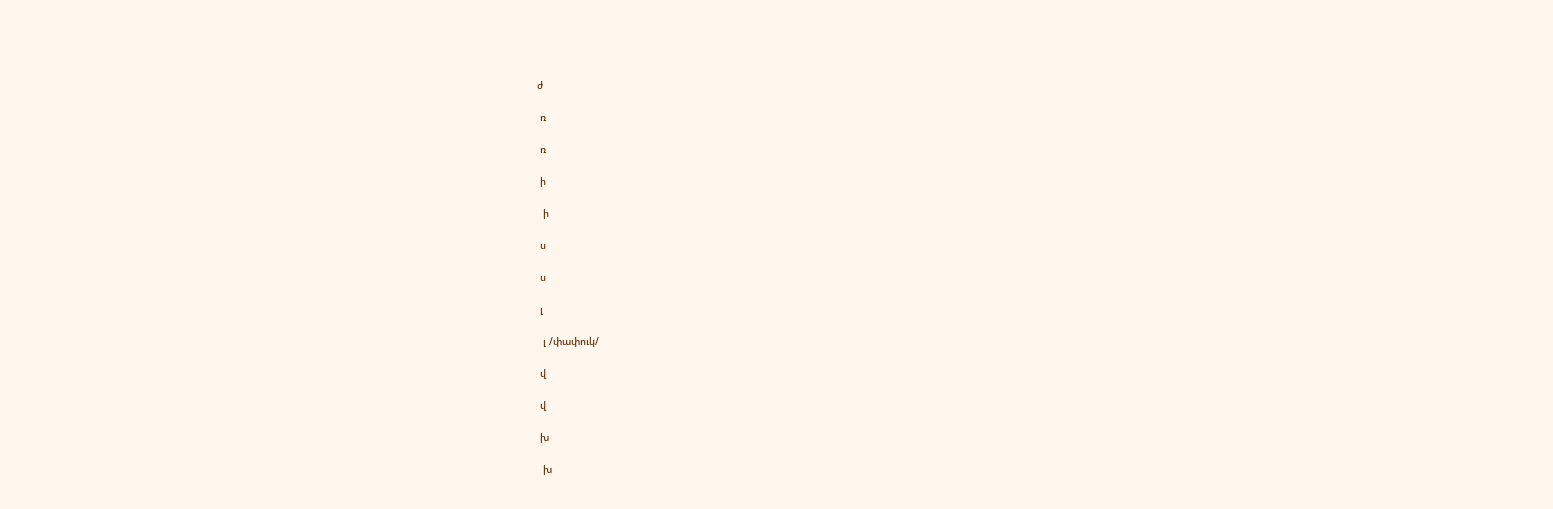ժ

 ռ

 ռ

 ի

  ի

 ս

 ս

 լ

  լ /փափուկ/

 վ

 վ

 խ

  խ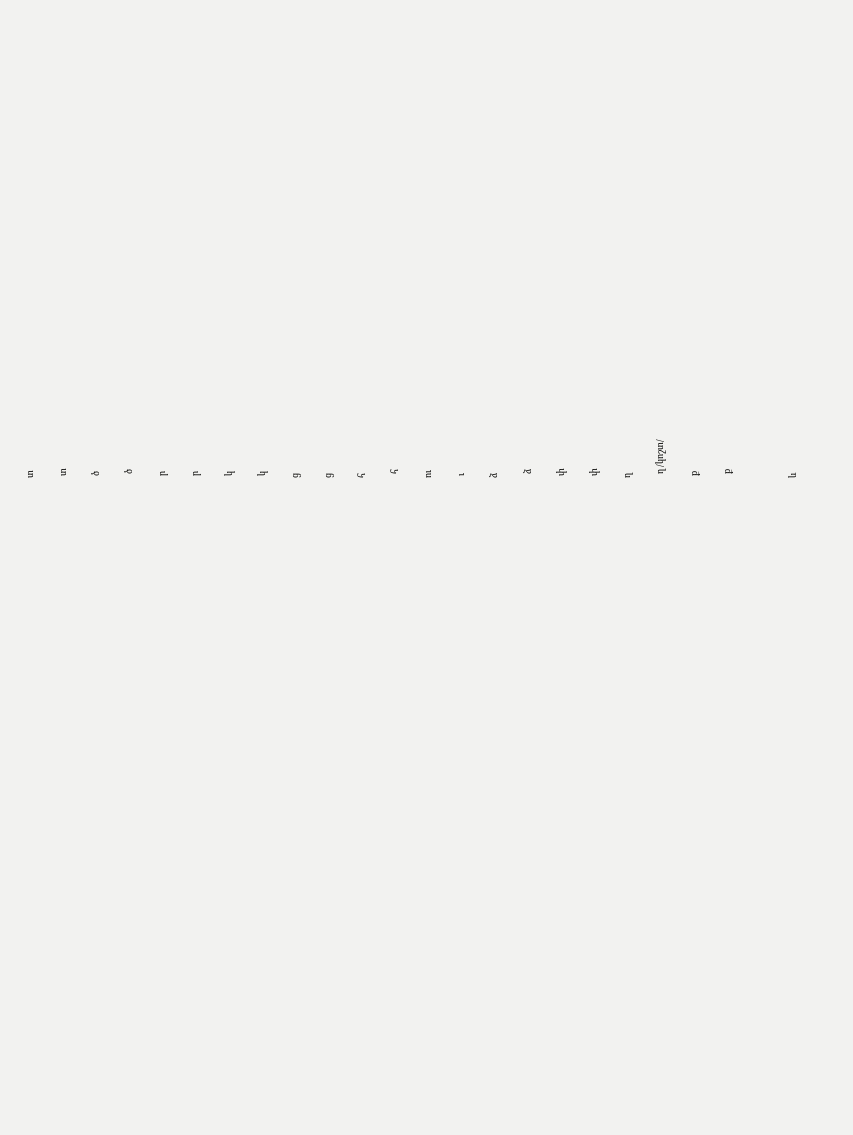տ

 տ

 ծ

  ծ

 ր

 ր

 կ

 կ

ց

ց

հ

  հ

ու

 ւ

ձ

  ձ

 փ

 փ

ղ

  ղ /կոշտ/

 ք

  ք



և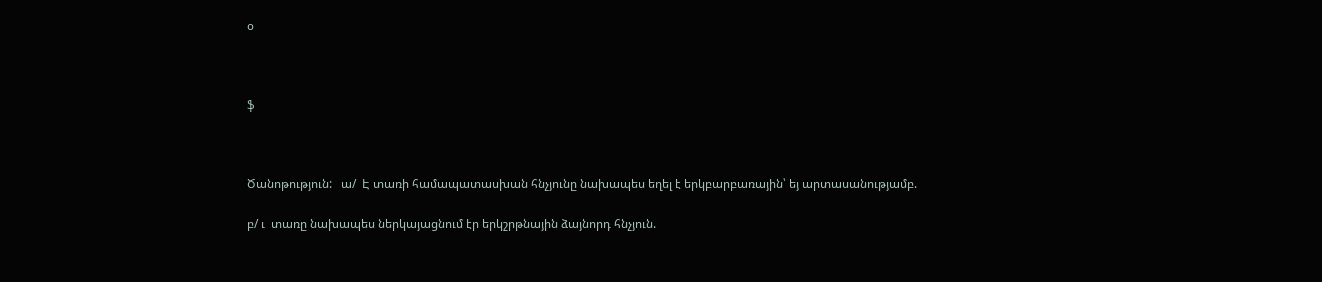օ



ֆ



Ծանոթություն:   ա/  Է տառի համապատասխան հնչյունը նախապես եղել է երկբարբառային՝ եյ արտասանությամբ.

բ/ ւ  տառը նախապես ներկայացնում էր երկշրթնային ձայնորդ հնչյուն.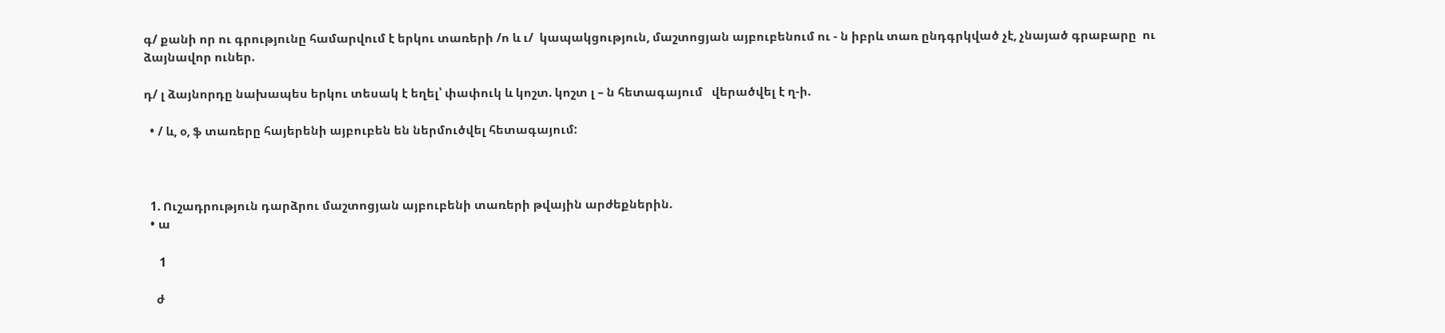գ/ քանի որ ու գրությունը համարվում է երկու տառերի /ո և ւ/  կապակցություն, մաշտոցյան այբուբենում ու - ն իբրև տառ ընդգրկված չէ, չնայած գրաբարը  ու  ձայնավոր ուներ.

դ/ լ ձայնորդը նախապես երկու տեսակ է եղել՝ փափուկ և կոշտ. կոշտ լ – ն հետագայում   վերածվել է ղ-ի.

  • / և, օ, ֆ տառերը հայերենի այբուբեն են ներմուծվել հետագայում:



  1. Ուշադրություն դարձրու մաշտոցյան այբուբենի տառերի թվային արժեքներին.
  • ա

     1

    ժ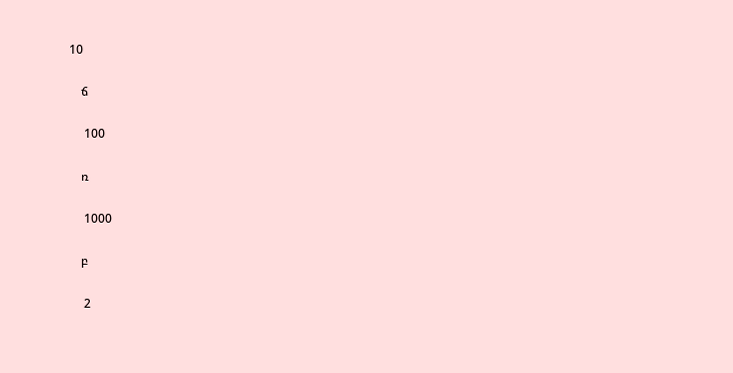10

    ճ

     100

    ռ

     1000

    բ

     2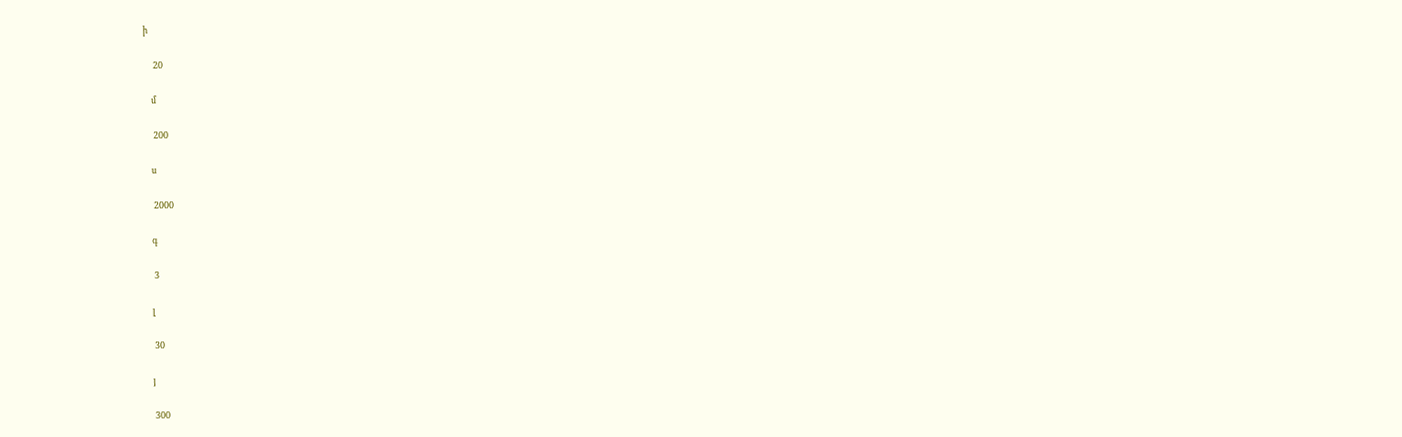ի

     20

    մ

     200

    ս

     2000

    գ

     3

    լ

     30

    յ

     300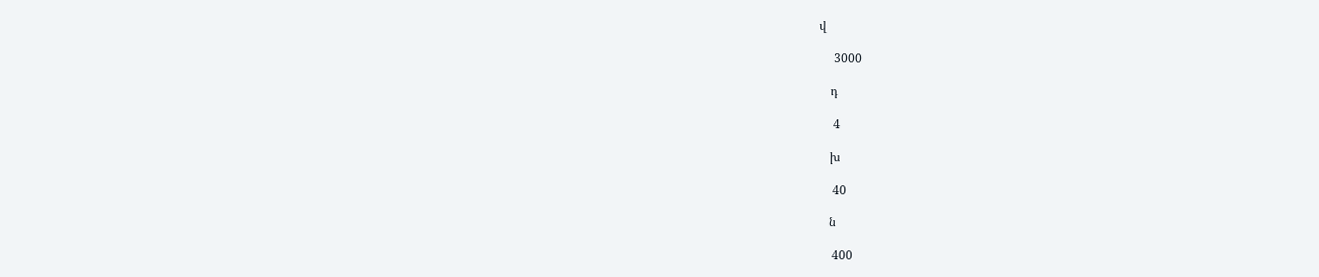վ

     3000

    դ

     4

    խ

     40

    ն

     400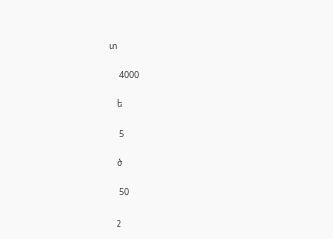տ

     4000

    ե

     5

    ծ

     50

    շ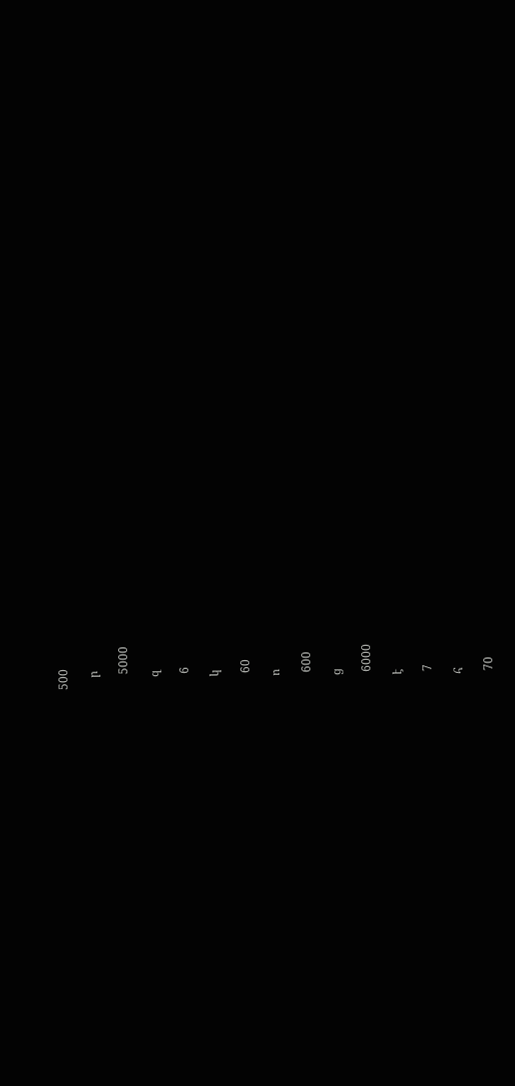500

    ր

     5000

    զ

     6

    կ

     60

    ո

     600

    ց

     6000

    է

     7

    հ

     70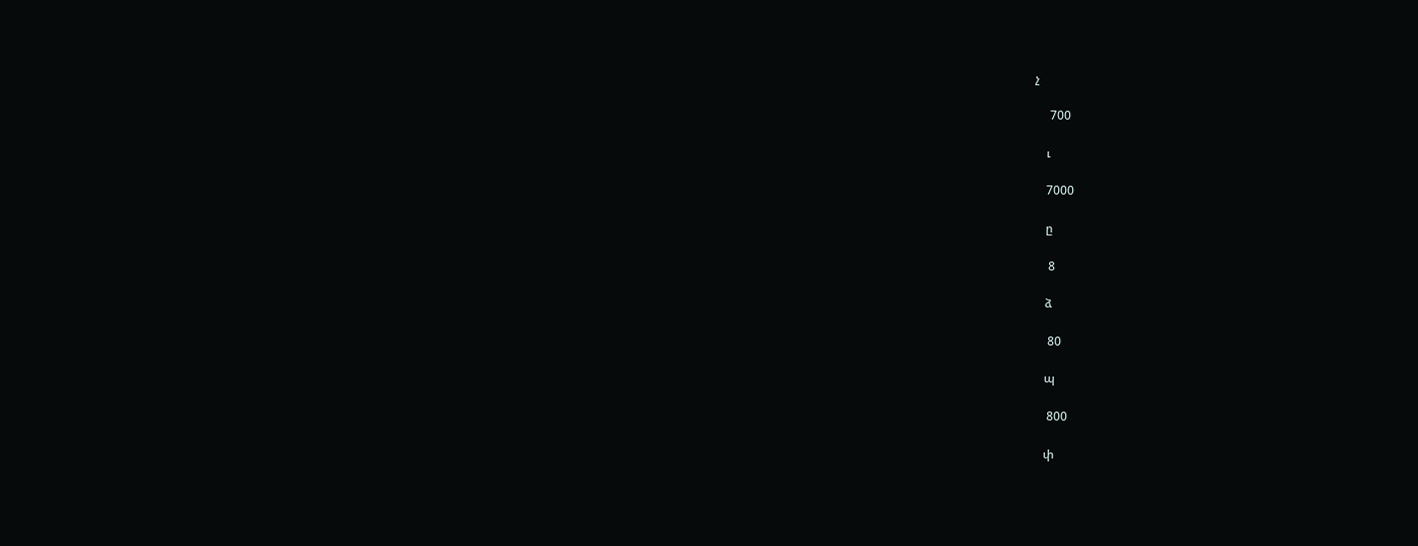չ

     700

    ւ

    7000

    ը

     8

    ձ

     80

    պ

     800

    փ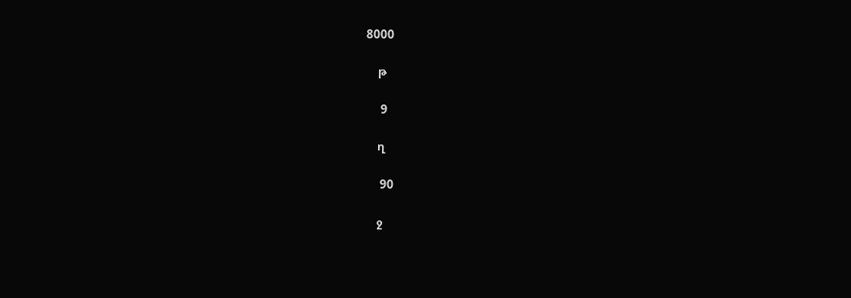8000

    թ

     9

    ղ

     90

    ջ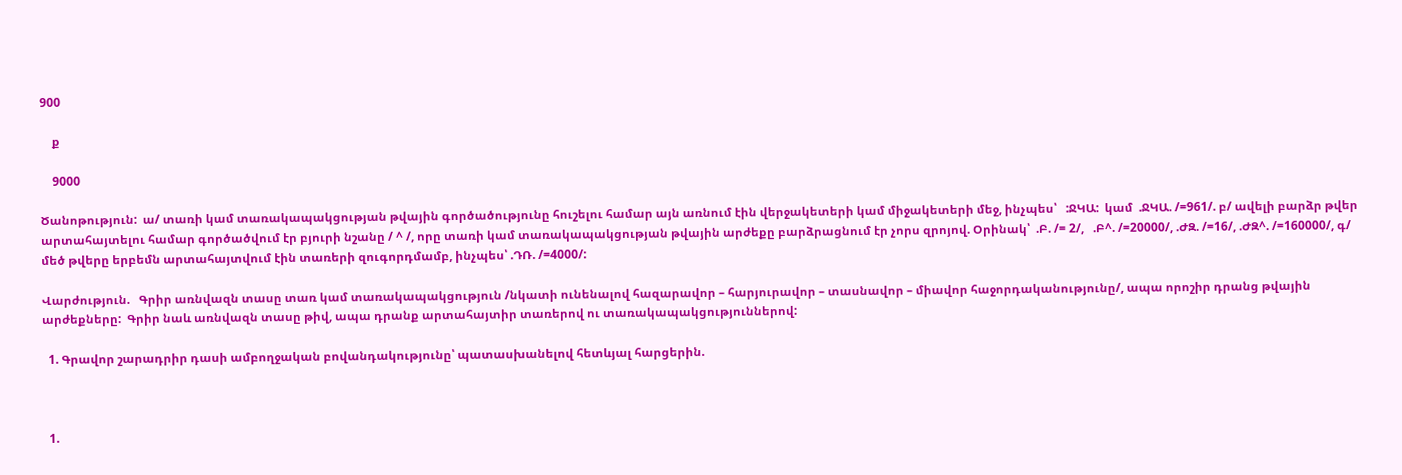900

    ք

    9000

Ծանոթություն:  ա/ տառի կամ տառակապակցության թվային գործածությունը հուշելու համար այն առնում էին վերջակետերի կամ միջակետերի մեջ, ինչպես՝   :ՋԿԱ:  կամ  .ՋԿԱ. /=961/. բ/ ավելի բարձր թվեր արտահայտելու համար գործածվում էր բյուրի նշանը / ^ /, որը տառի կամ տառակապակցության թվային արժեքը բարձրացնում էր չորս զրոյով. Օրինակ՝  .Բ. /= 2/,   .Բ^. /=20000/, .ԺԶ. /=16/, .ԺԶ^. /=160000/, գ/ մեծ թվերը երբեմն արտահայտվում էին տառերի զուգորդմամբ, ինչպես՝ .ԴՌ. /=4000/:

Վարժություն.   Գրիր առնվազն տասը տառ կամ տառակապակցություն /նկատի ունենալով հազարավոր – հարյուրավոր – տասնավոր – միավոր հաջորդականությունը/, ապա որոշիր դրանց թվային արժեքները:  Գրիր նաև առնվազն տասը թիվ, ապա դրանք արտահայտիր տառերով ու տառակապակցություններով:

  1. Գրավոր շարադրիր դասի ամբողջական բովանդակությունը՝ պատասխանելով հետևյալ հարցերին.



  1.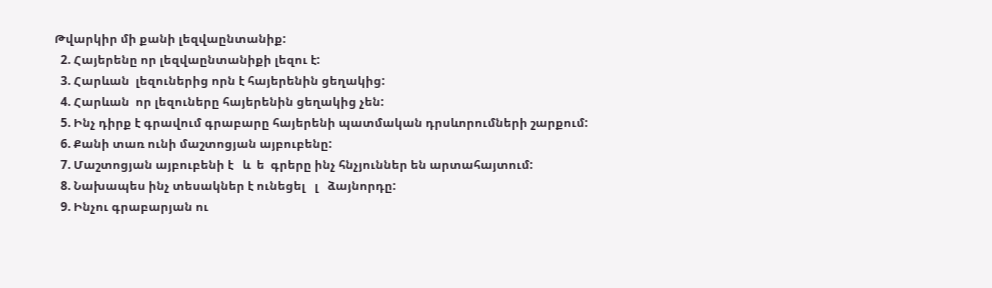Թվարկիր մի քանի լեզվաընտանիք:
  2. Հայերենը որ լեզվաընտանիքի լեզու է:
  3. Հարևան  լեզուներից որն է հայերենին ցեղակից:
  4. Հարևան  որ լեզուները հայերենին ցեղակից չեն:
  5. Ինչ դիրք է գրավում գրաբարը հայերենի պատմական դրսևորումների շարքում:
  6. Քանի տառ ունի մաշտոցյան այբուբենը:
  7. Մաշտոցյան այբուբենի է   և  ե  գրերը ինչ հնչյուններ են արտահայտում:
  8. Նախապես ինչ տեսակներ է ունեցել   լ   ձայնորդը:
  9. Ինչու գրաբարյան ու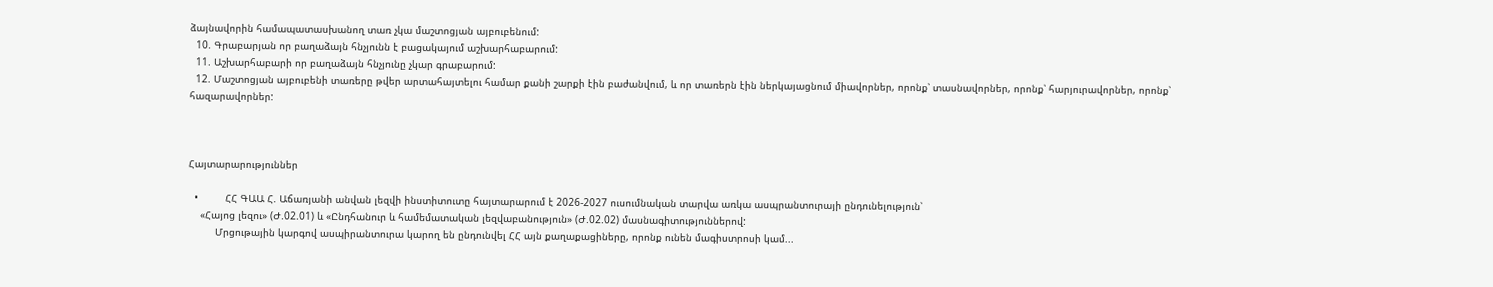ձայնավորին համապատասխանող տառ չկա մաշտոցյան այբուբենում:
  10. Գրաբարյան որ բաղաձայն հնչյունն է բացակայում աշխարհաբարում:
  11. Աշխարհաբարի որ բաղաձայն հնչյունը չկար գրաբարում:
  12. Մաշտոցյան այբուբենի տառերը թվեր արտահայտելու համար քանի շարքի էին բաժանվում, և որ տառերն էին ներկայացնում միավորներ, որոնք՝ տասնավորներ, որոնք՝ հարյուրավորներ, որոնք՝ հազարավորներ:



Հայտարարություններ

  •         ՀՀ ԳԱԱ Հ. Աճառյանի անվան լեզվի ինստիտուտը հայտարարում է 2026-2027 ուսումնական տարվա առկա ասպրանտուրայի ընդունելություն՝
    «Հայոց լեզու» (Ժ.02.01) և «Ընդհանուր և համեմատական լեզվաբանություն» (Ժ.02.02) մասնագիտություններով:
         Մրցութային կարգով ասպիրանտուրա կարող են ընդունվել ՀՀ այն քաղաքացիները, որոնք ունեն մագիստրոսի կամ...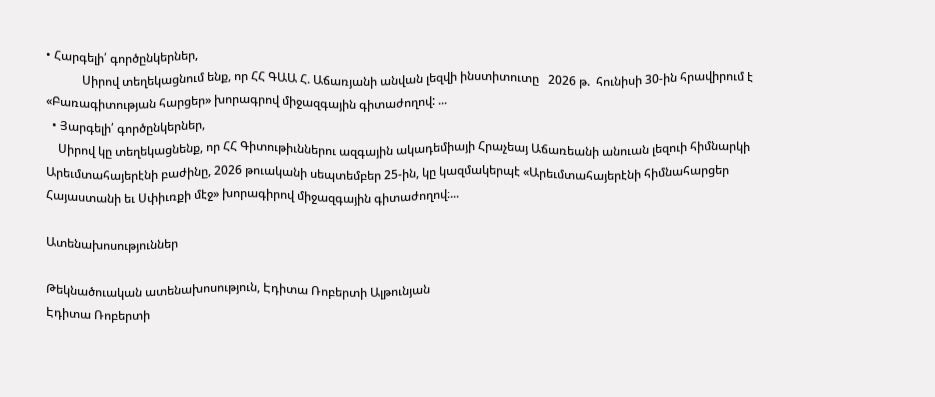• Հարգելի՛ գործընկերներ,
            Սիրով տեղեկացնում ենք, որ ՀՀ ԳԱԱ Հ. Աճառյանի անվան լեզվի ինստիտուտը   2026 թ.  հունիսի 30-ին հրավիրում է «Բառագիտության հարցեր» խորագրով միջազգային գիտաժողով: ...
  • Յարգելի՛ գործընկերներ,
    Սիրով կը տեղեկացնենք, որ ՀՀ Գիտութիւններու ազգային ակադեմիայի Հրաչեայ Աճառեանի անուան լեզուի հիմնարկի Արեւմտահայերէնի բաժինը, 2026 թուականի սեպտեմբեր 25-ին, կը կազմակերպէ «Արեւմտահայերէնի հիմնահարցեր Հայաստանի եւ Սփիւռքի մէջ» խորագիրով միջազգային գիտաժողով։...

Ատենախոսություններ

Թեկնածուական ատենախոսություն, Էդիտա Ռոբերտի Ալթունյան
Էդիտա Ռոբերտի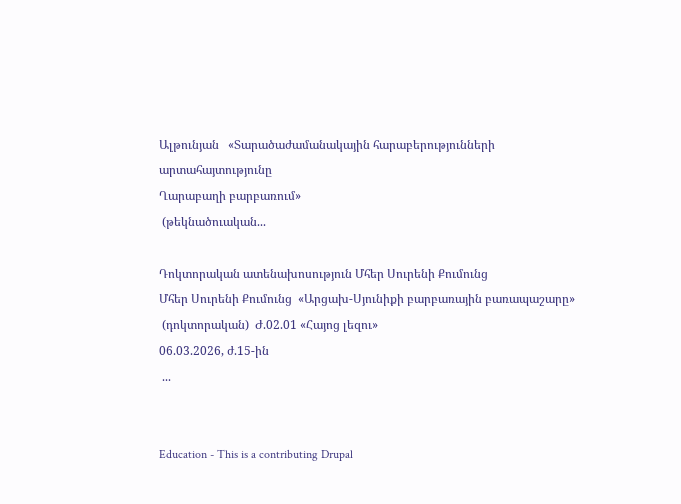Ալթունյան   «Տարածաժամանակային հարաբերությունների արտահայտությունը
Ղարաբաղի բարբառում»
 (թեկնածուական...

Դոկտորական ատենախոսություն Մհեր Սուրենի Քումունց
Մհեր Սուրենի Քումունց  «Արցախ-Սյունիքի բարբառային բառապաշարը»
 (դոկտորական)  Ժ.02.01 «Հայոց լեզու»
06.03.2026, ժ.15-ին
 ...


Education - This is a contributing Drupal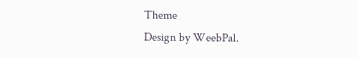Theme
Design by WeebPal.